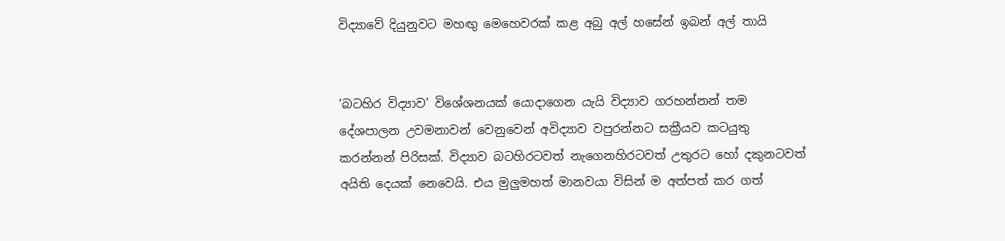විද්‍යාවේ දියුනුවට මහඟු මෙහෙවරක් කළ අබු අල් හසේන් ඉබන් අල් තායි


‘බටහිර විද්‍යාව’ විශේශනයක් යොදාගෙන යැයි විද්‍යාව ගරහන්නන් තම දේශපාලන උවමනාවන් වෙනුවෙන් අවිද්‍යාව වපුරන්නට සක්‍රීයව කටයුතු කරන්නන් පිරිසක්. විද්‍යාව බටහිරටවත් නැගෙනහිරටවත් උතුරට හෝ දකුනටවත් අයිති දෙයක් නෙවෙයි. එය මුලුමහත් මානවයා විසින් ම අත්පත් කර ගත්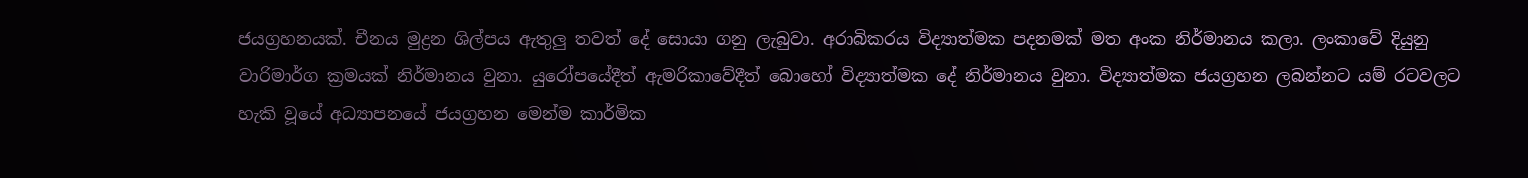ජයග්‍රහනයක්. චීනය මුද්‍රන ශිල්පය ඇතුලු තවත් දේ සොයා ගනු ලැබුවා. අරාබිකරය විද්‍යාත්මක පදනමක් මත අංක නිර්මානය කලා. ලංකාවේ දියුනු වාරිමාර්ග ක්‍රමයක් නිර්මානය වුනා. යුරෝපයේදීත් ඇමරිකාවේදීත් බොහෝ විද්‍යාත්මක දේ නිර්මානය වුනා. විද්‍යාත්මක ජයග්‍රහන ලබන්නට යම් රටවලට හැකි වූයේ අධ්‍යාපනයේ ජයග්‍රහන මෙන්ම කාර්මික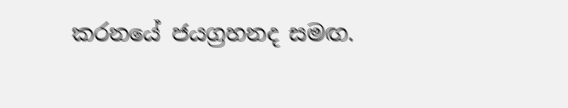කරනයේ ජයග්‍රහනද සමඟ.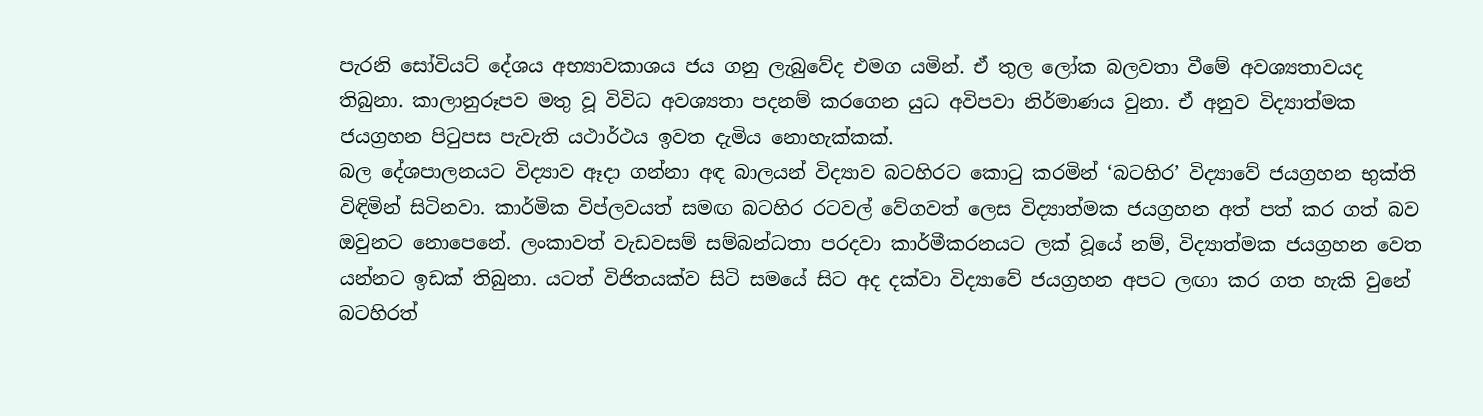පැරනි සෝවියට් දේශය අභ්‍යාවකාශය ජය ගනු ලැබුවේද එමග යමින්. ඒ තුල ලෝක බලවතා වීමේ අවශ්‍යතාවයද තිබුනා. කාලානුරූපව මතු වූ විවිධ අවශ්‍යතා පදනම් කරගෙන යුධ අවිපවා නිර්මාණය වුනා. ඒ අනුව විද්‍යාත්මක ජයග්‍රහන පිටුපස පැවැති යථාර්ථය ඉවත දැමිය නොහැක්කක්.
බල දේශපාලනයට විද්‍යාව ඈදා ගන්නා අඳ බාලයන් විද්‍යාව බටහිරට කොටු කරමින් ‘බටහිර’ විද්‍යාවේ ජයග්‍රහන භුක්ති විඳිමින් සිටිනවා. කාර්මික විප්ලවයත් සමඟ බටහිර රටවල් වේගවත් ලෙස විද්‍යාත්මක ජයග්‍රහන අත් පත් කර ගත් බව ඔවුනට නොපෙනේ. ලංකාවත් වැඩවසම් සම්බන්ධතා පරදවා කාර්මීකරනයට ලක් වූයේ නම්, විද්‍යාත්මක ජයග්‍රහන වෙත යන්නට ඉඩක් තිබුනා. යටත් විජිතයක්ව සිටි සමයේ සිට අද දක්වා විද්‍යාවේ ජයග්‍රහන අපට ලඟා කර ගත හැකි වුනේ බටහිරත්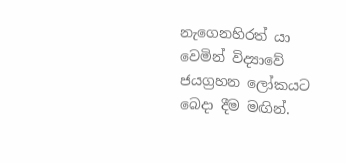නැගෙනහිරත් යා වෙමින් විද්‍යාවේ ජයග්‍රහන ලෝකයට බෙදා දීම මඟින්.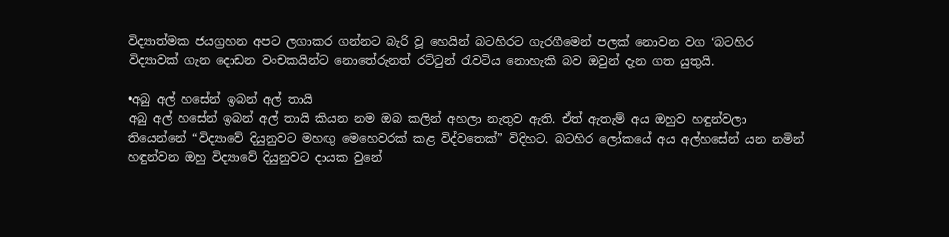විද්‍යාත්මක ජයග්‍රහන අපට ලගාකර ගන්නට බැරි වූ හෙයින් බටහිරට ගැරගීමෙන් පලක් නොවන වග ‘බටහිර විද්‍යාවක් ගැන දොඩන වංචකයින්ට නොතේරුනත් රට්ටුන් රැවටිය නොහැකි බව ඔවුන් දැන ගත යුතුයි.

•අබු අල් හසේන් ඉබන් අල් තායි
අබු අල් හසේන් ඉබන් අල් තායි කියන නම ඔබ කලින් අහලා නැතුව ඇති. ඒත් ඇතැම් අය ඔහුව හඳුන්වලා තියෙන්නේ “විද්‍යාවේ දියුනුවට මහඟු මෙහෙවරක් කළ විද්වතෙක්” විදිහට. බටහිර ලෝකයේ අය අල්හසේන් යන නමින් හඳුන්වන ඔහු විද්‍යාවේ දියුනුවට දායක වුනේ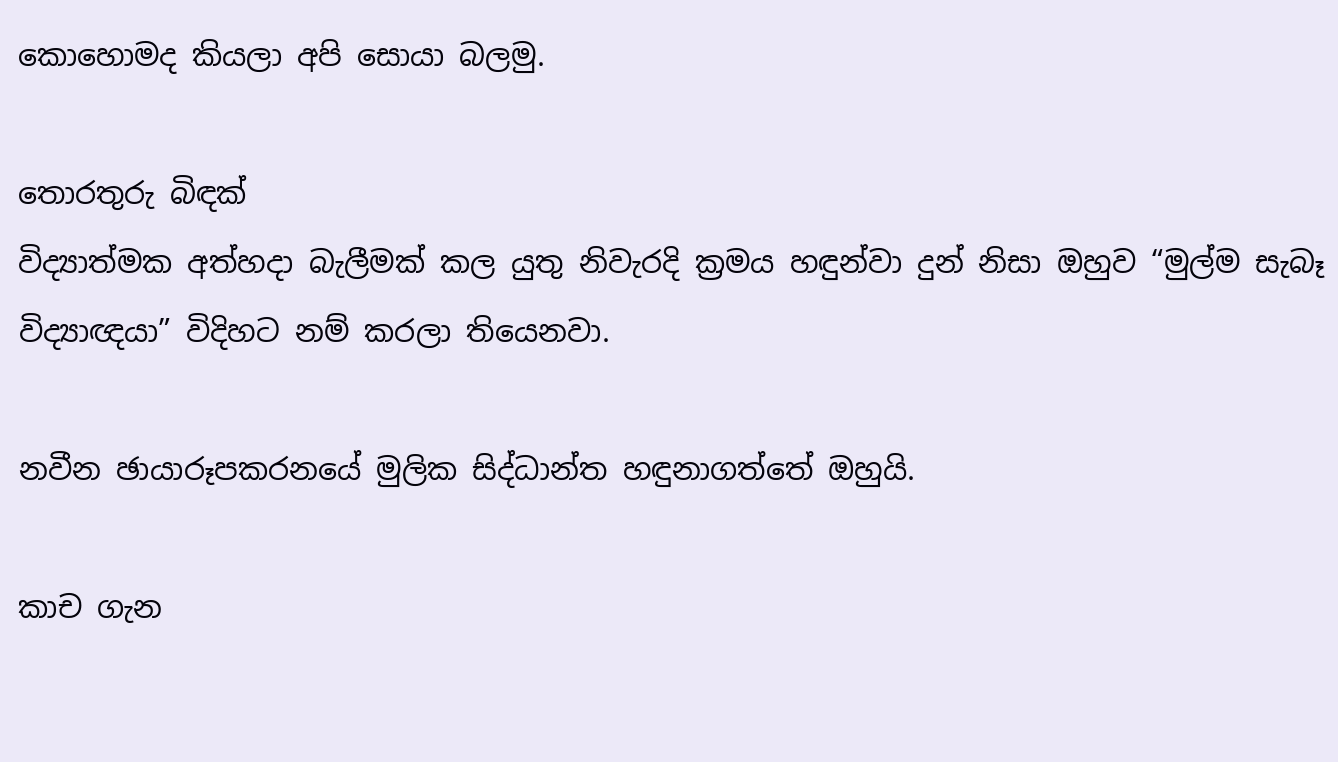කොහොමද කියලා අපි සොයා බලමු.

තොරතුරු බිඳක්
විද්‍යාත්මක අත්හදා බැලීමක් කල යුතු නිවැරදි ක්‍රමය හඳුන්වා දුන් නිසා ඔහුව “මුල්ම සැබෑ විද්‍යාඥයා” විදිහට නම් කරලා තියෙනවා.

නවීන ඡායාරූපකරනයේ මුලික සිද්ධාන්ත හඳුනාගත්තේ ඔහුයි.

කාච ගැන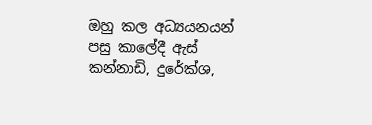ඔහු කල අධ්‍යයනයන් පසු කාලේදී ඇස් කන්නාඩි, දුරේක්ශ,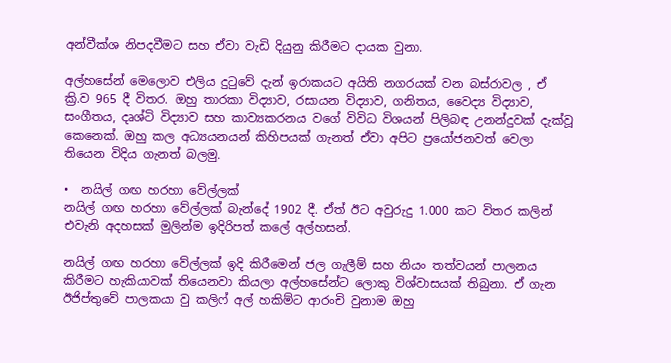අන්වීක්ශ නිපදවීමට සහ ඒවා වැඩි දියුනු කිරීමට දායක වුනා.

අල්හසේන් මෙලොව එලිය දුටුවේ දැන් ඉරාකයට අයිති නගරයක් වන බස්රාවල , ඒ ක්‍රි.ව 965 දී විතර. ඔහු තාරකා විද්‍යාව, රසායන විද්‍යාව, ගනිතය, වෛද්‍ය විද්‍යාව, සංගීතය, දෘශ්ටි විද්‍යාව සහ කාව්‍යකරනය වගේ විවිධ විශයන් පිලිබඳ උනන්දුවක් දැක්වූ කෙනෙක්. ඔහු කල අධ්‍යයනයන් කිහිපයක් ගැනත් ඒවා අපිට ප්‍රයෝජනවත් වෙලා තියෙන විදිය ගැනත් බලමු.

•  නයිල් ගඟ හරහා වේල්ලක්
නයිල් ගඟ හරහා වේල්ලක් බැන්දේ 1902 දී. ඒත් ඊට අවුරුදු 1.000 කට විතර කලින් එවැනි අදහසක් මුලින්ම ඉදිරිපත් කලේ අල්හසන්.

නයිල් ගඟ හරහා වේල්ලක් ඉදි කිරීමෙන් ජල ගැලීම් සහ නියං තත්වයන් පාලනය කිරීමට හැකියාවක් තියෙනවා කියලා අල්හසේන්ට ලොකු විශ්වාසයක් තිබුනා. ඒ ගැන ඊජිප්තුවේ පාලකයා වු කලිෆ් අල් හකිම්ට ආරංචි වුනාම ඔහු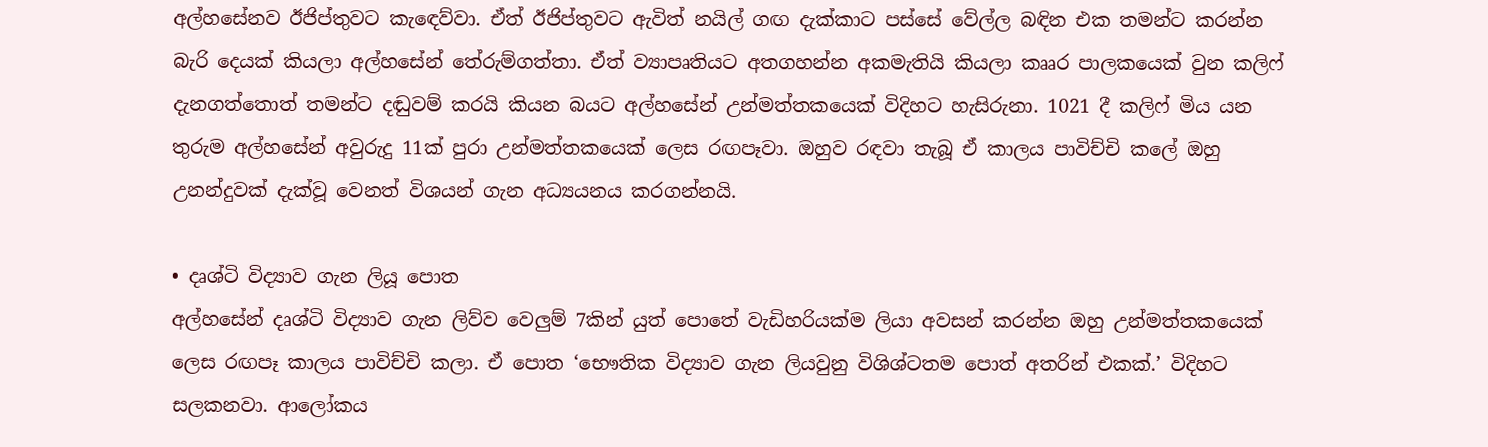අල්හසේනව ඊජිප්තුවට කැඳෙව්වා. ඒත් ඊජිප්තුවට ඇවිත් නයිල් ගඟ දැක්කාට පස්සේ වේල්ල බඳින එක තමන්ට කරන්න බැරි දෙයක් කියලා අල්හසේන් තේරුම්ගත්තා. ඒත් ව්‍යාපෘතියට අතගහන්න අකමැතියි කියලා කෲර පාලකයෙක් වුන කලිෆ් දැනගත්තොත් තමන්ට දඬුවම් කරයි කියන බයට අල්හසේන් උන්මත්තකයෙක් විදිහට හැසිරුනා. 1021 දී කලිෆ් මිය යන තුරුම අල්හසේන් අවුරුදු 11ක් පුරා උන්මත්තකයෙක් ලෙස රඟපෑවා. ඔහුව රඳවා තැබූ ඒ කාලය පාවිච්චි කලේ ඔහු උනන්දුවක් දැක්වූ වෙනත් විශයන් ගැන අධ්‍යයනය කරගන්නයි.

• දෘශ්ටි විද්‍යාව ගැන ලියූ පොත
අල්හසේන් දෘශ්ටි විද්‍යාව ගැන ලිව්ව වෙලුම් 7කින් යුත් පොතේ වැඩිහරියක්ම ලියා අවසන් කරන්න ඔහු උන්මත්තකයෙක් ලෙස රඟපෑ කාලය පාවිච්චි කලා. ඒ පොත ‘භෞතික විද්‍යාව ගැන ලියවුනු විශිශ්ටතම පොත් අතරින් එකක්.’ විදිහට සලකනවා. ආලෝකය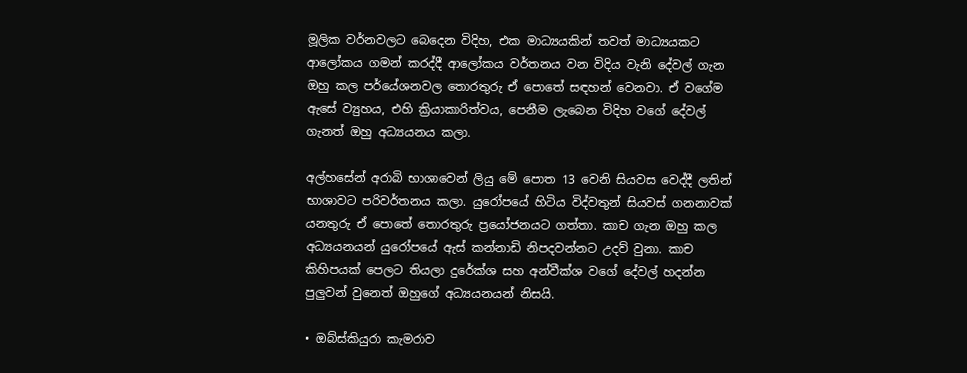මූලික වර්නවලට බෙදෙන විදිහ, එක මාධ්‍යයකින් තවත් මාධ්‍යයකට ආලෝකය ගමන් කරද්දී ආලෝකය වර්තනය වන විදිය වැනි දේවල් ගැන ඔහු කල පර්යේශනවල තොරතුරු ඒ පොතේ සඳහන් වෙනවා. ඒ වගේම ඇසේ ව්‍යුහය, එහි ක්‍රියාකාරිත්වය, පෙනීම ලැබෙන විදිහ වගේ දේවල් ගැනත් ඔහු අධ්‍යයනය කලා.

අල්හසේන් අරාබි භාශාවෙන් ලියු මේ පොත 13 වෙනි සියවස වෙද්දී ලතින් භාශාවට පරිවර්තනය කලා. යුරෝපයේ හිටිය විද්වතුන් සියවස් ගනනාවක් යනතුරු ඒ පොතේ තොරතුරු ප්‍රයෝජනයට ගත්තා. කාච ගැන ඔහු කල අධ්‍යයනයන් යුරෝපයේ ඇස් කන්නාඩි නිපදවන්නට උදව් වුනා. කාච කිහිපයක් පෙලට තියලා දුරේක්ශ සහ අන්වීක්ශ වගේ දේවල් හදන්න පුලුවන් වුනෙත් ඔහුගේ අධ්‍යයනයන් නිසයි.

• ඔබ්ස්කියුරා කැමරාව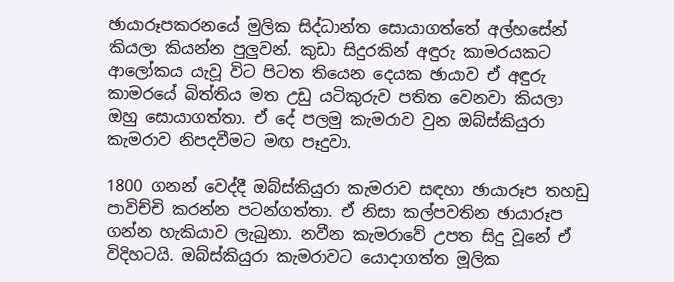ඡායාරූපකරනයේ මුලික සිද්ධාන්ත සොයාගත්තේ අල්හසේන් කියලා කියන්න පුලුවන්. කුඩා සිදුරකින් අඳුරු කාමරයකට ආලෝකය යැවූ විට පිටත තියෙන දෙයක ඡායාව ඒ අඳුරු කාමරයේ බිත්තිය මත උඩු යටිකුරුව පතිත වෙනවා කියලා ඔහු සොයාගත්තා. ඒ දේ පලමු කැමරාව වුන ඔබ්ස්කියුරා කැමරාව නිපදවීමට මඟ පෑදුවා.

1800 ගනන් වෙද්දී ඔබ්ස්කියුරා කැමරාව සඳහා ඡායාරූප තහඩු පාවිච්චි කරන්න පටන්ගත්තා. ඒ නිසා කල්පවතින ඡායාරූප ගන්න හැකියාව ලැබුනා. නවීන කැමරාවේ උපත සිදු වූනේ ඒ විදිහටයි. ඔබ්ස්කියුරා කැමරාවට යොදාගත්ත මූලික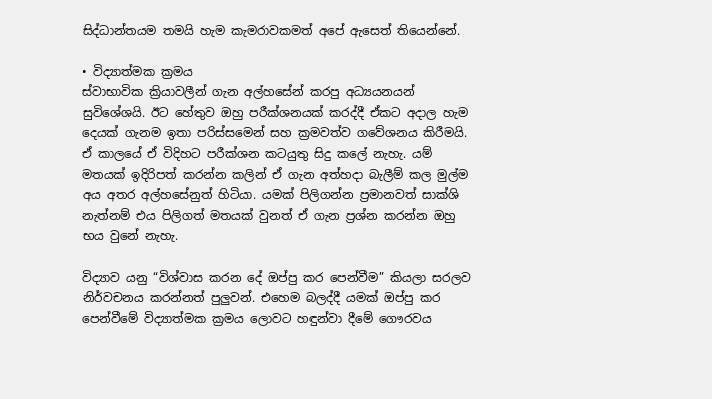සිද්ධාන්තයම තමයි හැම කැමරාවකමත් අපේ ඇසෙත් තියෙන්නේ.

• විද්‍යාත්මක ක්‍රමය
ස්වාභාවික ක්‍රියාවලීන් ගැන අල්හසේන් කරපු අධ්‍යයනයන් සුවිශේශයි. ඊට හේතුව ඔහු පරීක්ශනයක් කරද්දී ඒකට අදාල හැම දෙයක් ගැනම ඉතා පරිස්සමෙන් සහ ක්‍රමවත්ව ගවේශනය කිරීමයි. ඒ කාලයේ ඒ විදිහට පරීක්ශන කටයුතු සිදු කලේ නැහැ. යම් මතයක් ඉදිරිපත් කරන්න කලින් ඒ ගැන අත්හදා බැලීම් කල මුල්ම අය අතර අල්හසේනුත් හිටියා. යමක් පිලිගන්න ප්‍රමානවත් සාක්ශි නැත්නම් එය පිලිගත් මතයක් වුනත් ඒ ගැන ප්‍රශ්න කරන්න ඔහු භය වුනේ නැහැ.

විද්‍යාව යනු “විශ්වාස කරන දේ ඔප්පු කර පෙන්වීම” කියලා සරලව නිර්වචනය කරන්නත් පුලුවන්. එහෙම බලද්දී යමක් ඔප්පු කර පෙන්වීමේ විද්‍යාත්මක ක්‍රමය ලොවට හඳුන්වා දීමේ ගෞරවය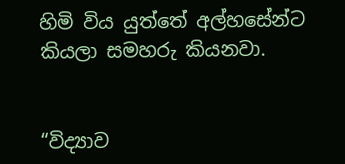හිමි විය යුත්තේ අල්හසේන්ට කියලා සමහරු කියනවා.


“විද්‍යාව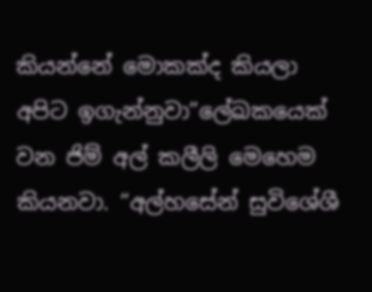කියන්නේ මොකක්ද කියලා අපිට ඉගැන්නුවා”ලේඛකයෙක් වන ජිම් අල් කලීලි මෙහෙම කියනවා. “අල්හසේන් සුවිශේශී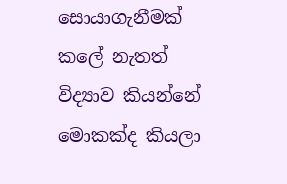සොයාගැනීමක් කලේ නැතත් විද්‍යාව කියන්නේ මොකක්ද කියලා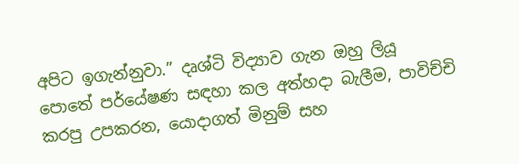අපිට ඉගැන්නුවා.” දෘශ්ටි විද්‍යාව ගැන ඔහු ලියූ පොතේ පර්යේෂණ සඳහා කල අත්හදා බැලීම, පාවිච්චි කරපු උපකරන, යොදාගත් මිනුම් සහ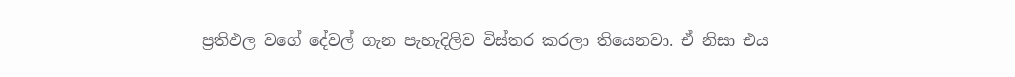ප්‍රතිඵල වගේ දේවල් ගැන පැහැදිලිව විස්තර කරලා තියෙනවා. ඒ නිසා එය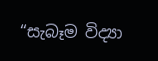“සැබෑම විද්‍යා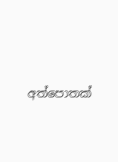අත්පොතක්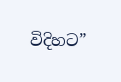විදිහට”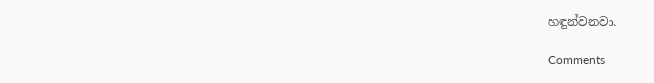හඳුන්වනවා.

Comments